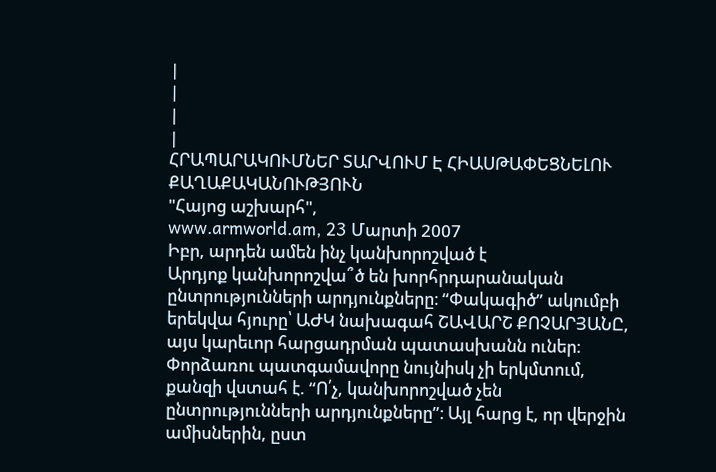|
|
|
|
ՀՐԱՊԱՐԱԿՈՒՄՆԵՐ ՏԱՐՎՈՒՄ Է ՀԻԱՍԹԱՓԵՑՆԵԼՈՒ ՔԱՂԱՔԱԿԱՆՈՒԹՅՈՒՆ
"Հայոց աշխարհ",
www.armworld.am, 23 Մարտի 2007
Իբր, արդեն ամեն ինչ կանխորոշված է
Արդյոք կանխորոշվա՞ծ են խորհրդարանական ընտրությունների արդյունքները։ “Փակագիծ” ակումբի երեկվա հյուրը՝ ԱԺԿ նախագահ ՇԱՎԱՐՇ ՔՈՉԱՐՅԱՆԸ, այս կարեւոր հարցադրման պատասխանն ուներ։
Փորձառու պատգամավորը նույնիսկ չի երկմտում, քանզի վստահ է. “Ո՛չ, կանխորոշված չեն ընտրությունների արդյունքները”։ Այլ հարց է, որ վերջին ամիսներին, ըստ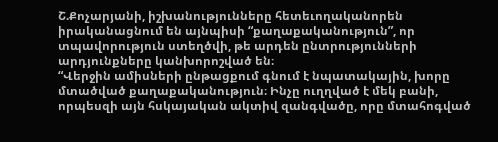Շ.Քոչարյանի, իշխանությունները հետեւողականորեն իրականացնում են այնպիսի “քաղաքականություն”, որ տպավորություն ստեղծվի, թե արդեն ընտրությունների արդյունքները կանխորոշված են։
“Վերջին ամիսների ընթացքում գնում է նպատակային, խորը մտածված քաղաքականություն։ Ինչը ուղղված է մեկ բանի, որպեսզի այն հսկայական ակտիվ զանգվածը, որը մտահոգված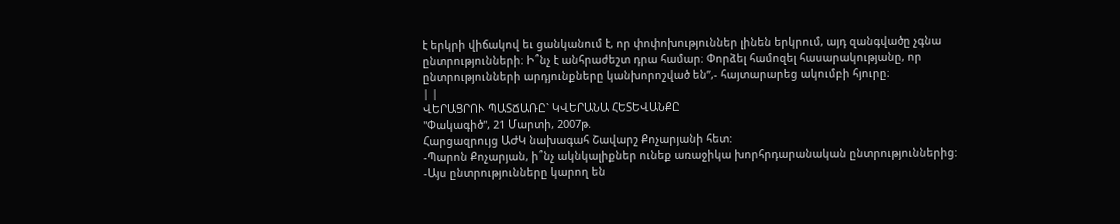է երկրի վիճակով եւ ցանկանում է, որ փոփոխություններ լինեն երկրում, այդ զանգվածը չգնա ընտրությունների։ Ի՞նչ է անհրաժեշտ դրա համար։ Փորձել համոզել հասարակությանը, որ ընտրությունների արդյունքները կանխորոշված են”,- հայտարարեց ակումբի հյուրը։
| |
ՎԵՐԱՑՐՈՒ ՊԱՏՃԱՌԸ` ԿՎԵՐԱՆԱ ՀԵՏԵՎԱՆՔԸ
"Փակագիծ", 21 Մարտի, 2007թ.
Հարցազրույց ԱԺԿ նախագահ Շավարշ Քոչարյանի հետ:
-Պարոն Քոչարյան, ի՞նչ ակնկալիքներ ունեք առաջիկա խորհրդարանական ընտրություններից:
-Այս ընտրությունները կարող են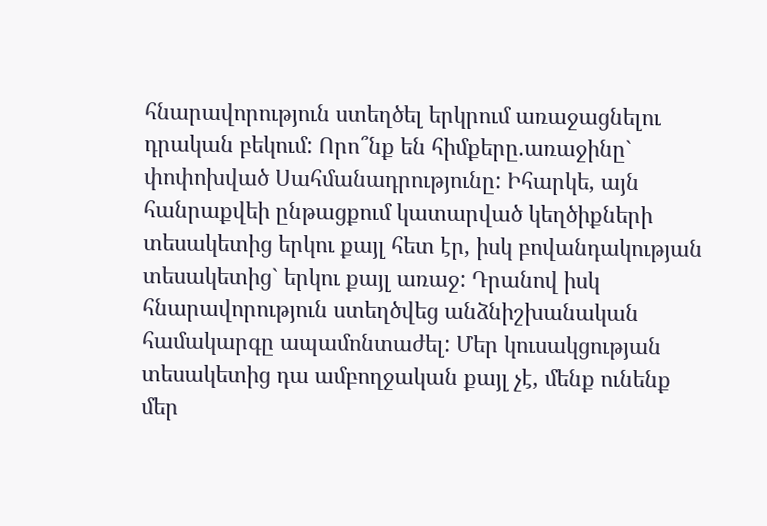հնարավորություն ստեղծել երկրում առաջացնելու դրական բեկում: Որո՞նք են հիմքերը.առաջինը` փոփոխված Սահմանադրությունը: Իհարկե, այն հանրաքվեի ընթացքում կատարված կեղծիքների տեսակետից երկու քայլ հետ էր, իսկ բովանդակության տեսակետից` երկու քայլ առաջ: Դրանով իսկ հնարավորություն ստեղծվեց անձնիշխանական համակարգը ապամոնտաժել: Մեր կուսակցության տեսակետից դա ամբողջական քայլ չէ, մենք ունենք մեր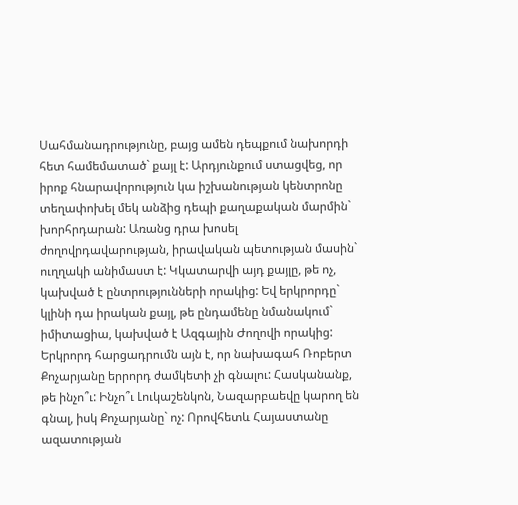Սահմանադրությունը, բայց ամեն դեպքում նախորդի հետ համեմատած` քայլ է: Արդյունքում ստացվեց, որ իրոք հնարավորություն կա իշխանության կենտրոնը տեղափոխել մեկ անձից դեպի քաղաքական մարմին` խորհրդարան: Առանց դրա խոսել ժողովրդավարության, իրավական պետության մասին` ուղղակի անիմաստ է: Կկատարվի այդ քայլը, թե ոչ, կախված է ընտրությունների որակից: Եվ երկրորդը` կլինի դա իրական քայլ, թե ընդամենը նմանակում` իմիտացիա, կախված է Ազգային Ժողովի որակից: Երկրորդ հարցադրումն այն է, որ նախագահ Ռոբերտ Քոչարյանը երրորդ ժամկետի չի գնալու: Հասկանանք, թե ինչո՞ւ: Ինչո՞ւ Լուկաշենկոն, Նազարբաեվը կարող են գնալ, իսկ Քոչարյանը` ոչ: Որովհետև Հայաստանը ազատության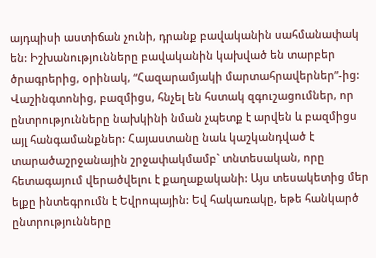այդպիսի աստիճան չունի, դրանք բավականին սահմանափակ են: Իշխանությունները բավականին կախված են տարբեր ծրագրերից, օրինակ, “Հազարամյակի մարտահրավերներ”-ից: Վաշինգտոնից, բազմիցս, հնչել են հստակ զգուշացումներ, որ ընտրությունները նախկինի նման չպետք է արվեն և բազմիցս այլ հանգամանքներ: Հայաստանը նաև կաշկանդված է տարածաշրջանային շրջափակմամբ` տնտեսական, որը հետագայում վերածվելու է քաղաքականի: Այս տեսակետից մեր ելքը ինտեգրումն է Եվրոպային: Եվ հակառակը, եթե հանկարծ ընտրությունները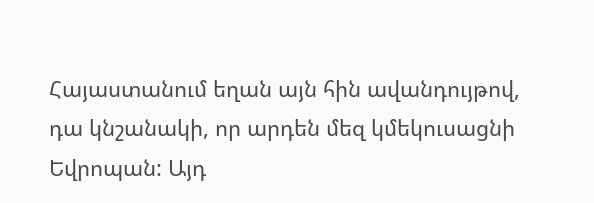Հայաստանում եղան այն հին ավանդույթով, դա կնշանակի, որ արդեն մեզ կմեկուսացնի Եվրոպան: Այդ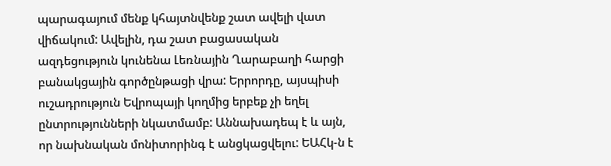պարագայում մենք կհայտնվենք շատ ավելի վատ վիճակում: Ավելին, դա շատ բացասական ազդեցություն կունենա Լեռնային Ղարաբաղի հարցի բանակցային գործընթացի վրա: Երրորդը, այսպիսի ուշադրություն Եվրոպայի կողմից երբեք չի եղել ընտրությունների նկատմամբ: Աննախադեպ է և այն, որ նախնական մոնիտորինգ է անցկացվելու: ԵԱՀկ-ն է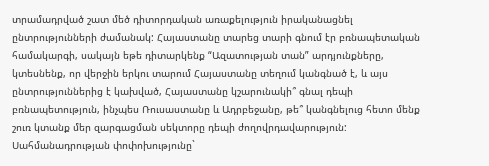տրամադրված շատ մեծ դիտորդական առաքելություն իրականացնել ընտրությունների ժամանակ: Հայաստանը տարեց տարի գնում էր բռնապետական համակարգի, սակայն եթե դիտարկենք “Ազատության տան” արդյունքները, կտեսնենք, որ վերջին երկու տարում Հայաստանը տեղում կանգնած է, և այս ընտրություններից է կախված, Հայաստանը կշարունակի՞ գնալ դեպի բռնապետություն, ինչպես Ռուսաստանը և Ադրբեջանը, թե՞ կանգնելուց հետո մենք շուռ կտանք մեր զարգացման սեկտորը դեպի ժողովրդավարություն:
Սահմանադրության փոփոխությունը`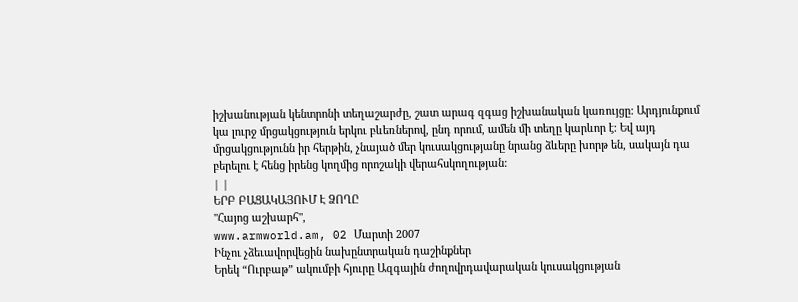իշխանության կենտրոնի տեղաշարժը, շատ արագ զգաց իշխանական կառույցը: Արդյունքում կա լուրջ մրցակցություն երկու բևեռներով, ընդ որում, ամեն մի տեղը կարևոր է: Եվ այդ մրցակցությունն իր հերթին, չնայած մեր կուսակցությանը նրանց ձևերը խորթ են, սակայն դա բերելու է հենց իրենց կողմից որոշակի վերահսկողության:
| |
ԵՐԲ ԲԱՑԱԿԱՅՈՒՄ Է ՁՈՂԸ
"Հայոց աշխարհ",
www.armworld.am, 02 Մարտի 2007
Ինչու չձեւավորվեցին նախընտրական դաշինքներ
Երեկ “Ուրբաթ” ակումբի հյուրը Ազգային ժողովրդավարական կուսակցության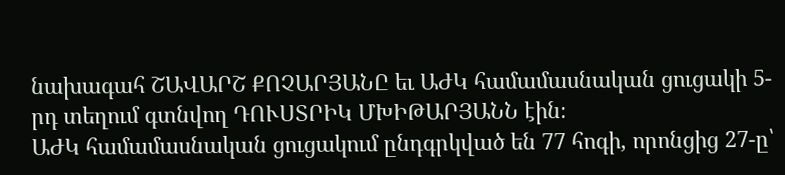նախագահ ՇԱՎԱՐՇ ՔՈՉԱՐՅԱՆԸ եւ ԱԺԿ համամասնական ցուցակի 5-րդ տեղում գտնվող ԴՈՒՍՏՐԻԿ ՄԽԻԹԱՐՅԱՆՆ էին։
ԱԺԿ համամասնական ցուցակում ընդգրկված են 77 հոգի, որոնցից 27-ը՝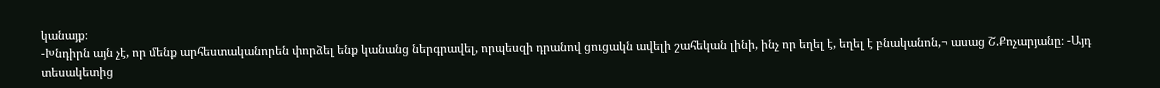կանայք։
-Խնդիրն այն չէ, որ մենք արհեստականորեն փորձել ենք կանանց ներգրավել, որպեսզի դրանով ցուցակն ավելի շահեկան լինի, ինչ որ եղել է, եղել է բնականոն,¬ ասաց Շ.Քոչարյանը։ -Այդ տեսակետից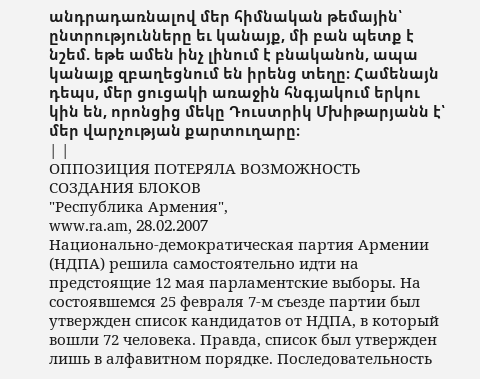անդրադառնալով մեր հիմնական թեմային՝ ընտրությունները եւ կանայք, մի բան պետք է նշեմ. եթե ամեն ինչ լինում է բնականոն, ապա կանայք զբաղեցնում են իրենց տեղը։ Համենայն դեպս, մեր ցուցակի առաջին հնգյակում երկու կին են, որոնցից մեկը Դուստրիկ Մխիթարյանն է՝ մեր վարչության քարտուղարը։
| |
ОППОЗИЦИЯ ПОТЕРЯЛА ВОЗМОЖНОСТЬ СОЗДАНИЯ БЛОКОВ
"Республика Армения",
www.ra.am, 28.02.2007
Национально-демократическая партия Армении (НДПА) решила самостоятельно идти на предстоящие 12 мая парламентские выборы. На состоявшемся 25 февраля 7-м съезде партии был утвержден список кандидатов от НДПА, в который вошли 72 человека. Правда, список был утвержден лишь в алфавитном порядке. Последовательность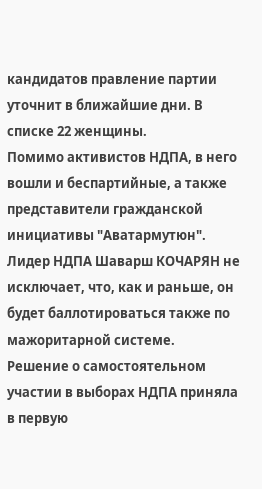кандидатов правление партии уточнит в ближайшие дни. В списке 22 женщины.
Помимо активистов НДПА, в него вошли и беспартийные, а также представители гражданской инициативы "Аватармутюн". Лидер НДПА Шаварш КОЧАРЯН не исключает, что, как и раньше, он будет баллотироваться также по мажоритарной системе.
Решение о самостоятельном участии в выборах НДПА приняла в первую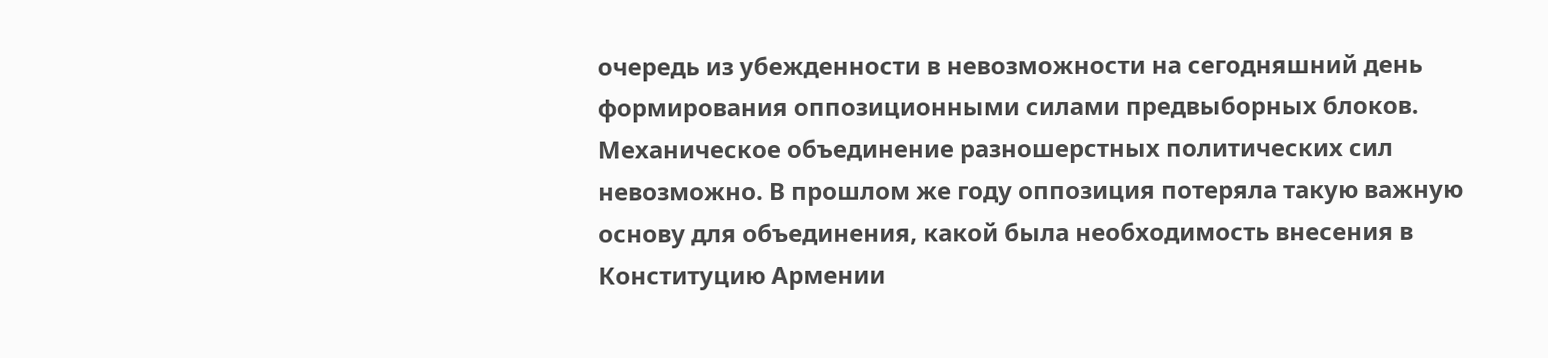очередь из убежденности в невозможности на сегодняшний день формирования оппозиционными силами предвыборных блоков. Механическое объединение разношерстных политических сил невозможно. В прошлом же году оппозиция потеряла такую важную основу для объединения, какой была необходимость внесения в Конституцию Армении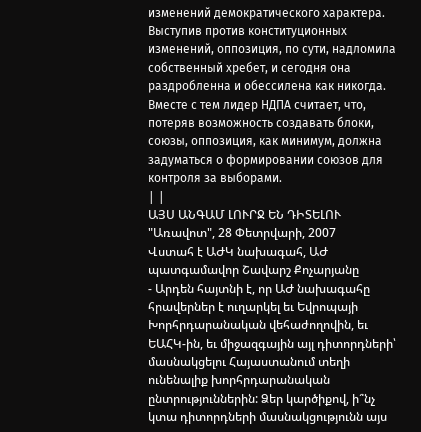изменений демократического характера. Выступив против конституционных изменений, оппозиция, по сути, надломила собственный хребет, и сегодня она раздробленна и обессилена как никогда. Вместе с тем лидер НДПА считает, что, потеряв возможность создавать блоки, союзы, оппозиция, как минимум, должна задуматься о формировании союзов для контроля за выборами.
| |
ԱՅՍ ԱՆԳԱՄ ԼՈՒՐՋ ԵՆ ԴԻՏԵԼՈՒ
"Առավոտ", 28 Փետրվարի, 2007
Վստահ է ԱԺԿ նախագահ, ԱԺ պատգամավոր Շավարշ Քոչարյանը
- Արդեն հայտնի է, որ ԱԺ նախագահը հրավերներ է ուղարկել եւ Եվրոպայի Խորհրդարանական վեհաժողովին, եւ ԵԱՀԿ-ին, եւ միջազգային այլ դիտորդների՝ մասնակցելու Հայաստանում տեղի ունենալիք խորհրդարանական ընտրություններին: Ձեր կարծիքով, ի՞նչ կտա դիտորդների մասնակցությունն այս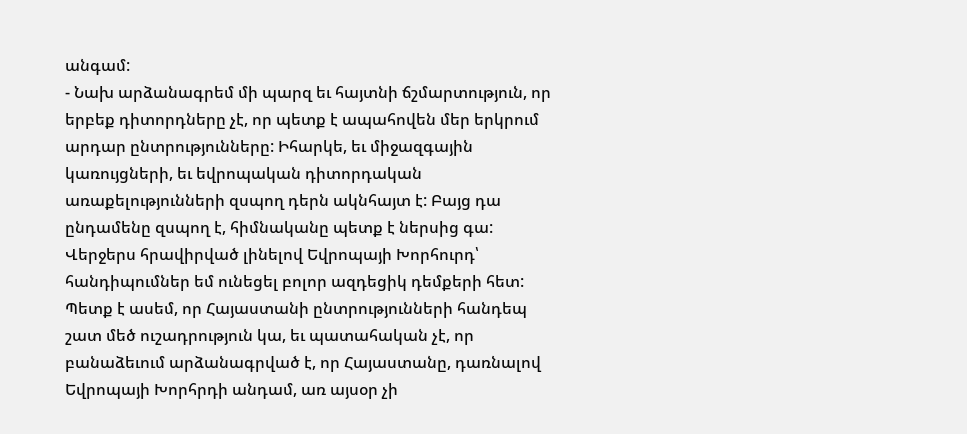անգամ:
- Նախ արձանագրեմ մի պարզ եւ հայտնի ճշմարտություն, որ երբեք դիտորդները չէ, որ պետք է ապահովեն մեր երկրում արդար ընտրությունները: Իհարկե, եւ միջազգային կառույցների, եւ եվրոպական դիտորդական առաքելությունների զսպող դերն ակնհայտ է: Բայց դա ընդամենը զսպող է, հիմնականը պետք է ներսից գա: Վերջերս հրավիրված լինելով Եվրոպայի Խորհուրդ՝ հանդիպումներ եմ ունեցել բոլոր ազդեցիկ դեմքերի հետ: Պետք է ասեմ, որ Հայաստանի ընտրությունների հանդեպ շատ մեծ ուշադրություն կա, եւ պատահական չէ, որ բանաձեւում արձանագրված է, որ Հայաստանը, դառնալով Եվրոպայի Խորհրդի անդամ, առ այսօր չի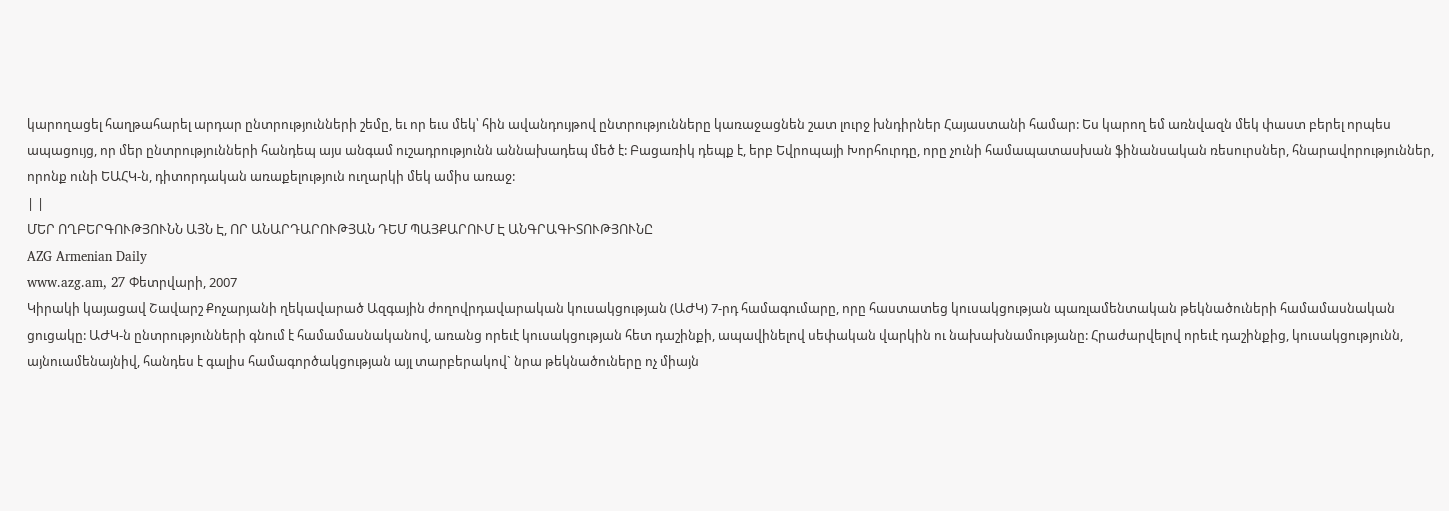կարողացել հաղթահարել արդար ընտրությունների շեմը, եւ որ եւս մեկ՝ հին ավանդույթով ընտրությունները կառաջացնեն շատ լուրջ խնդիրներ Հայաստանի համար: Ես կարող եմ առնվազն մեկ փաստ բերել որպես ապացույց, որ մեր ընտրությունների հանդեպ այս անգամ ուշադրությունն աննախադեպ մեծ է: Բացառիկ դեպք է, երբ Եվրոպայի Խորհուրդը, որը չունի համապատասխան ֆինանսական ռեսուրսներ, հնարավորություններ, որոնք ունի ԵԱՀԿ-ն, դիտորդական առաքելություն ուղարկի մեկ ամիս առաջ:
| |
ՄԵՐ ՈՂԲԵՐԳՈՒԹՅՈՒՆՆ ԱՅՆ Է, ՈՐ ԱՆԱՐԴԱՐՈՒԹՅԱՆ ԴԵՄ ՊԱՅՔԱՐՈՒՄ Է ԱՆԳՐԱԳԻՏՈՒԹՅՈՒՆԸ
AZG Armenian Daily
www.azg.am, 27 Փետրվարի, 2007
Կիրակի կայացավ Շավարշ Քոչարյանի ղեկավարած Ազգային ժողովրդավարական կուսակցության (ԱԺԿ) 7-րդ համագումարը, որը հաստատեց կուսակցության պառլամենտական թեկնածուների համամասնական ցուցակը: ԱԺԿ-ն ընտրությունների գնում է համամասնականով, առանց որեւէ կուսակցության հետ դաշինքի, ապավինելով սեփական վարկին ու նախախնամությանը: Հրաժարվելով որեւէ դաշինքից, կուսակցությունն, այնուամենայնիվ, հանդես է գալիս համագործակցության այլ տարբերակով` նրա թեկնածուները ոչ միայն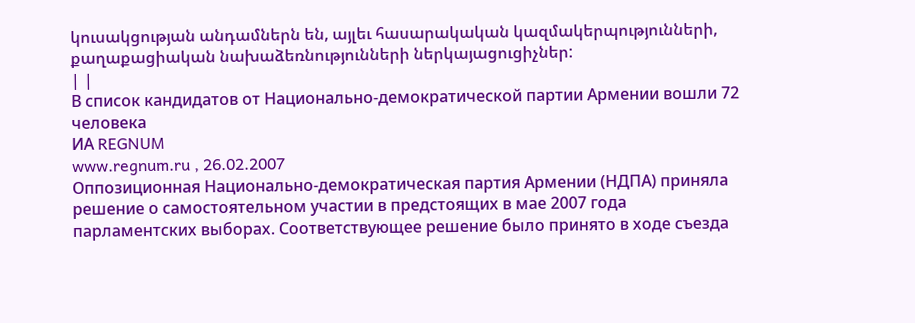կուսակցության անդամներն են, այլեւ հասարակական կազմակերպությունների, քաղաքացիական նախաձեռնությունների ներկայացուցիչներ:
| |
В список кандидатов от Национально-демократической партии Армении вошли 72 человека
ИА REGNUM
www.regnum.ru , 26.02.2007
Оппозиционная Национально-демократическая партия Армении (НДПА) приняла решение о самостоятельном участии в предстоящих в мае 2007 года парламентских выборах. Соответствующее решение было принято в ходе съезда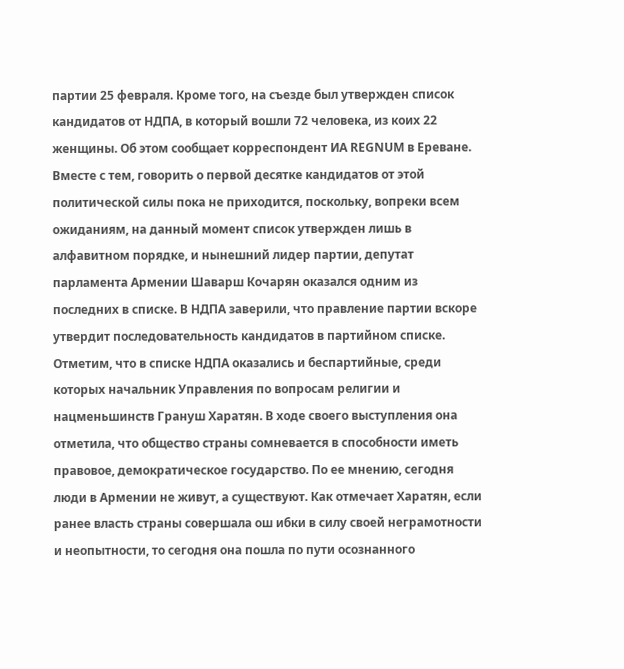партии 25 февраля. Кроме того, на съезде был утвержден список кандидатов от НДПА, в который вошли 72 человека, из коих 22 женщины. Об этом сообщает корреспондент ИА REGNUM в Ереване.
Вместе с тем, говорить о первой десятке кандидатов от этой политической силы пока не приходится, поскольку, вопреки всем ожиданиям, на данный момент список утвержден лишь в алфавитном порядке, и нынешний лидер партии, депутат парламента Армении Шаварш Кочарян оказался одним из последних в списке. В НДПА заверили, что правление партии вскоре утвердит последовательность кандидатов в партийном списке.
Отметим, что в списке НДПА оказались и беспартийные, среди которых начальник Управления по вопросам религии и нацменьшинств Грануш Харатян. В ходе своего выступления она отметила, что общество страны сомневается в способности иметь правовое, демократическое государство. По ее мнению, сегодня люди в Армении не живут, а существуют. Как отмечает Харатян, если ранее власть страны совершала ош ибки в силу своей неграмотности и неопытности, то сегодня она пошла по пути осознанного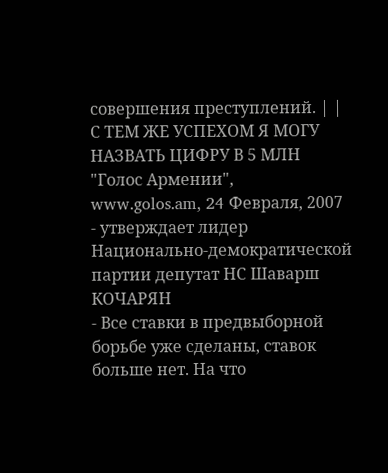совершения преступлений. | |
С ТЕМ ЖЕ УСПЕХОМ Я МОГУ НАЗВАТЬ ЦИФРУ В 5 МЛН
"Голос Армении",
www.golos.am, 24 Февраля, 2007
- утверждает лидер Национально-демократической партии депутат НС Шаварш КОЧАРЯН
- Все ставки в предвыборной борьбе уже сделаны, ставок больше нет. На что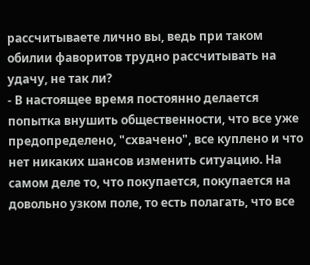рассчитываете лично вы, ведь при таком обилии фаворитов трудно рассчитывать на удачу, не так ли?
- В настоящее время постоянно делается попытка внушить общественности, что все уже предопределено, "схвачено", все куплено и что нет никаких шансов изменить ситуацию. На самом деле то, что покупается, покупается на довольно узком поле, то есть полагать, что все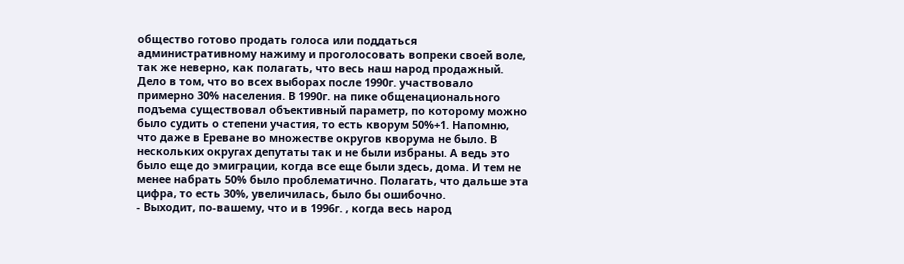общество готово продать голоса или поддаться административному нажиму и проголосовать вопреки своей воле, так же неверно, как полагать, что весь наш народ продажный. Дело в том, что во всех выборах после 1990г. участвовало примерно 30% населения. В 1990г. на пике общенационального подъема существовал объективный параметр, по которому можно было судить о степени участия, то есть кворум 50%+1. Напомню, что даже в Ереване во множестве округов кворума не было. В нескольких округах депутаты так и не были избраны. А ведь это было еще до эмиграции, когда все еще были здесь, дома. И тем не менее набрать 50% было проблематично. Полагать, что дальше эта цифра, то есть 30%, увеличилась, было бы ошибочно.
- Выходит, по-вашему, что и в 1996г. , когда весь народ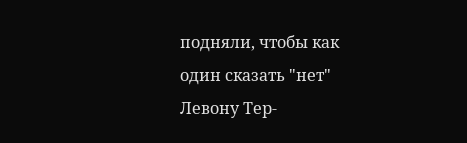подняли, чтобы как один сказать "нет" Левону Тер-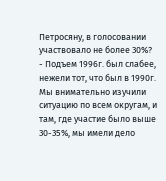Петросяну, в голосовании участвовало не более 30%?
- Подъем 1996г. был слабее, нежели тот, что был в 1990г. Мы внимательно изучили ситуацию по всем округам, и там, где участие было выше 30-35%, мы имели дело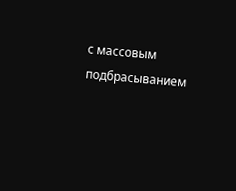с массовым подбрасыванием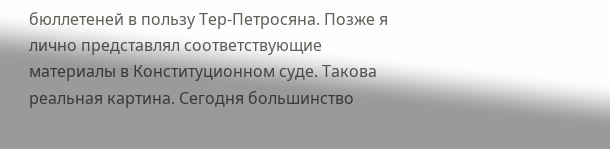бюллетеней в пользу Тер-Петросяна. Позже я лично представлял соответствующие материалы в Конституционном суде. Такова реальная картина. Сегодня большинство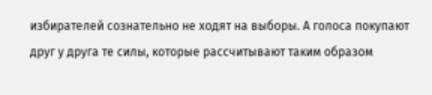избирателей сознательно не ходят на выборы. А голоса покупают друг у друга те силы, которые рассчитывают таким образом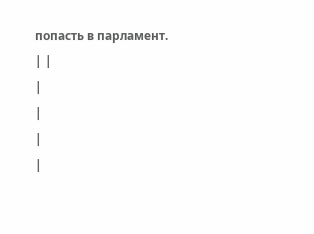попасть в парламент.
| |
|
|
|
|